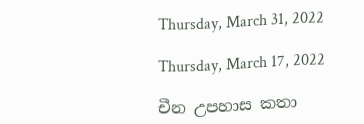Thursday, March 31, 2022

Thursday, March 17, 2022

චීන උපහාස කතා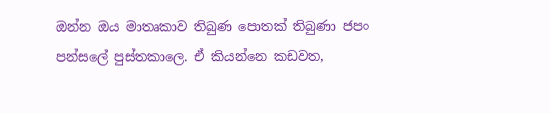ඔන්න ඔය මාතෘකාව තිබුණ පොතක් තිබුණා ජපං පන්සලේ පුස්තකාලෙ. ඒ කියන්නෙ කඩවත,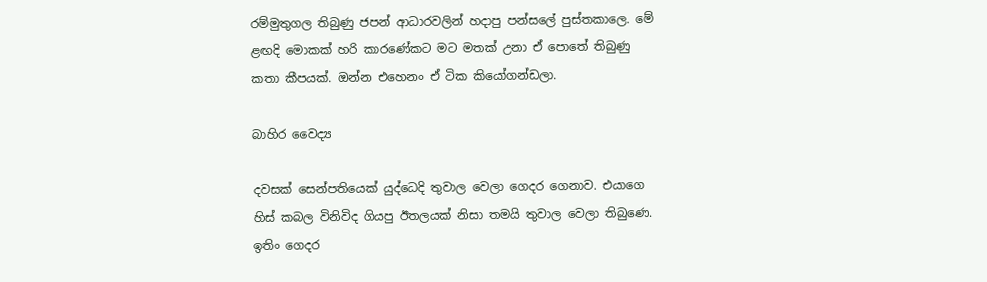රම්මුතුගල තිබුණු ජපන් ආධාරවලින් හදාපු පන්සලේ පුස්තකාලෙ. මේ ළඟදි මොකක් හරි කාරණේකට මට මතක් උනා ඒ පොතේ තිබුණු කතා කීපයක්. ඔන්න එහෙනං ඒ ටික කියෝගන්ඩලා.

බාහිර වෛද්‍ය

දවසක් සෙන්පතියෙක් යුද්ධෙදි තුවාල වෙලා ගෙදර ගෙනාව. එයාගෙ හිස් කබල විනිවිද ගියපු ඊතලයක් නිසා තමයි තුවාල වෙලා තිබුණෙ. ඉතිං ගෙදර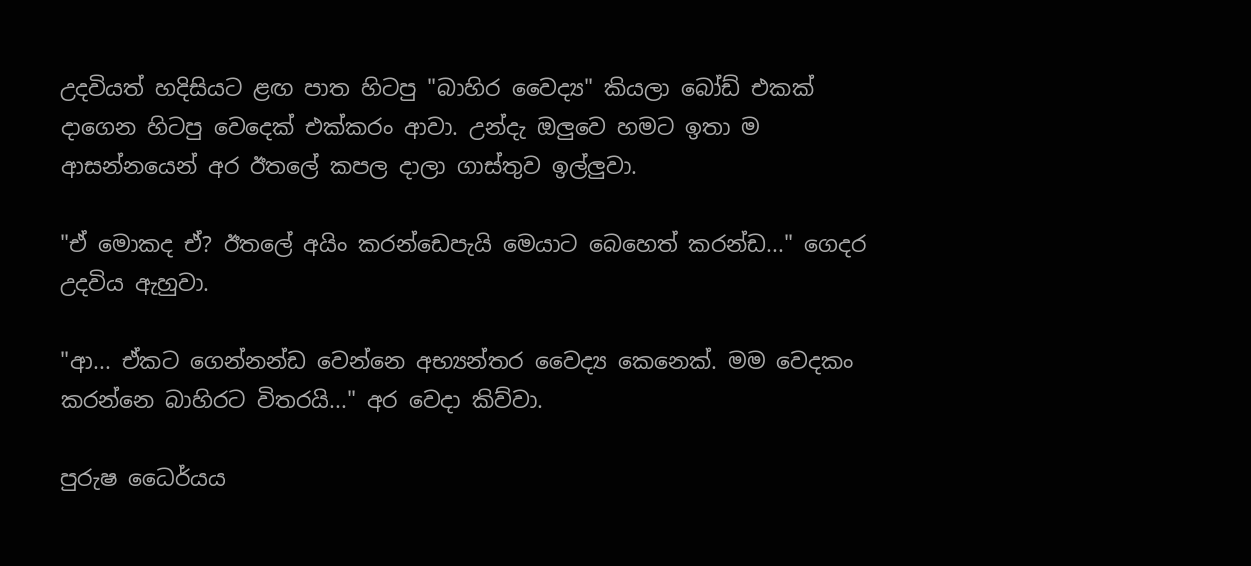උදවියත් හදිසියට ළඟ පාත හිටපු "බාහිර වෛද්‍ය" කියලා බෝඩ් එකක් දාගෙන හිටපු වෙදෙක් එක්කරං ආවා. උන්දැ ඔලුවෙ හමට ඉතා ම ආසන්නයෙන් අර ඊතලේ කපල දාලා ගාස්තුව ඉල්ලුවා.

"ඒ මොකද ඒ? ඊතලේ අයිං කරන්ඩෙපැයි මෙයාට බෙහෙත් කරන්ඩ..." ගෙදර උදවිය ඇහුවා.

"ආ... ඒකට ගෙන්නන්ඩ වෙන්නෙ අභ්‍යන්තර වෛද්‍ය කෙනෙක්. මම වෙදකං කරන්නෙ බාහිරට විතරයි..." අර වෙදා කිව්වා.

පුරුෂ ධෛර්යය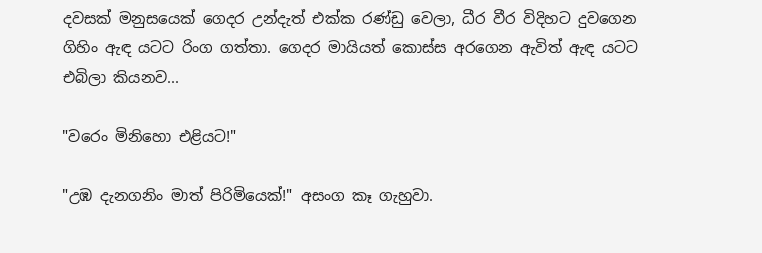දවසක් මනුසයෙක් ගෙදර උන්දැත් එක්ක රණ්ඩු වෙලා, ධීර වීර විදිහට දුවගෙන ගිහිං ඇඳ යටට රිංග ගත්තා. ගෙදර මායියත් කොස්ස අරගෙන ඇවිත් ඇඳ යටට එබිලා කියනව...

"වරෙං මිනිහො එළියට!"

"උඹ දැනගනිං මාත් පිරිමියෙක්!" අසංග කෑ ගැහුවා.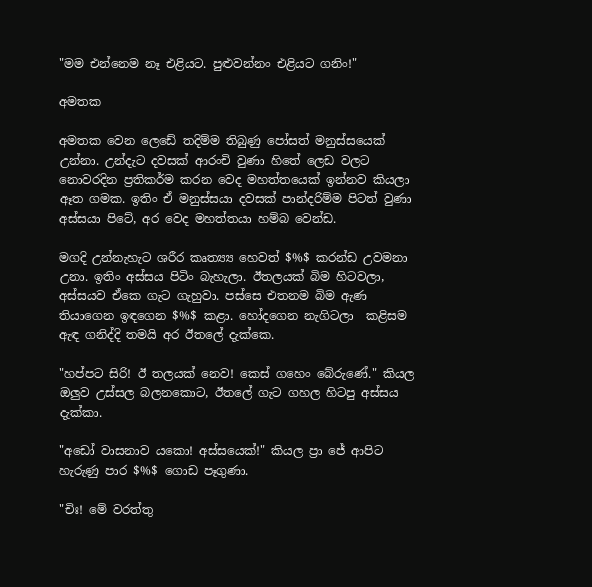"මම එන්නෙම නෑ එළියට. පුළුවන්නං එළියට ගනිං!"

අමතක

අමතක වෙන ලෙඩේ තදිම්ම තිබුණු පෝසත් මනුස්සයෙක් උන්නා. උන්දැට දවසක් ආරංචි වුණා හිතේ ලෙඩ වලට නොවරදින ප්‍රතිකර්ම කරන වෙද මහත්තයෙක් ඉන්නව කියලා ඈත ගමක. ඉතිං ඒ මනුස්සයා දවසක් පාන්දරිම්ම පිටත් වුණා අස්සයා පිටේ, අර වෙද මහත්තයා හම්බ වෙන්ඩ.

මගදි උන්නැහැට ශරීර කෘත්‍ය්‍ය හෙවත් $%$ කරන්ඩ උවමනා උනා. ඉතිං අස්සය පිටිං බැහැලා. ඊතලයක් බිම හිටවලා, අස්සයව ඒකෙ ගැට ගැහුවා. පස්සෙ එතනම බිම ඇණ තියාගෙන ඉඳගෙන $%$ කළා. හෝදගෙන නැගිටලා  කළිසම ඇඳ ගනිද්දි තමයි අර ඊතලේ දැක්කෙ.

"හප්පට සිරි! ඊ තලයක් නෙව! කෙස් ගහෙං බේරුණේ." කියල ඔලුව උස්සල බලනකොට, ඊතලේ ගැට ගහල හිටපු අස්සය දැක්කා.

"අඩෝ වාසනාව යකො! අස්සයෙක්!" කියල ප්‍රා ජේ ආපිට හැරුණු පාර $%$ ගොඩ පෑගුණා.

"චිඃ! මේ වරත්තු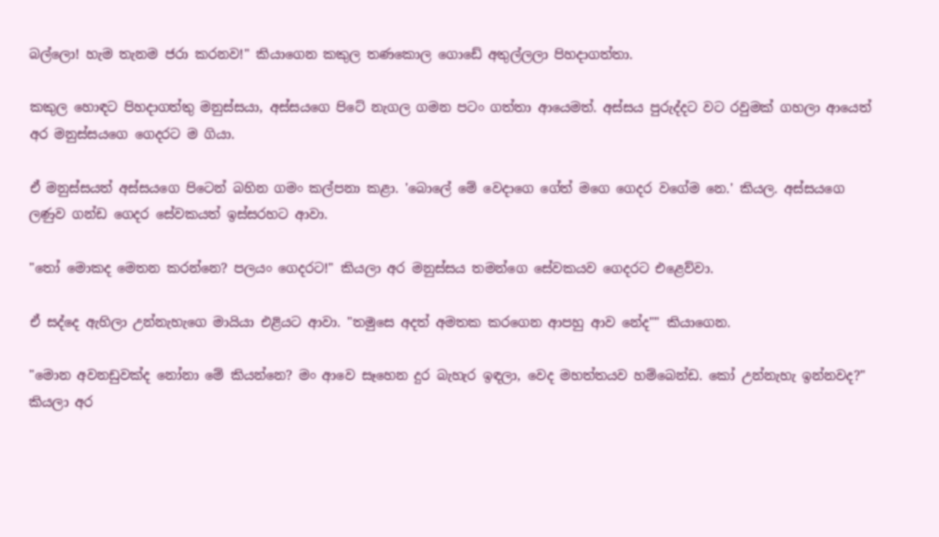බල්ලො! හැම තැනම ජරා කරනව!" කියාගෙන කකුල තණකොල ගොඩේ අතුල්ලලා පිහදාගත්තා.

කකුල හොඳට පිහදාගත්තු මනුස්සයා, අස්සයගෙ පිටේ නැගල ගමන පටං ගත්තා ආයෙමත්. අස්සය පුරුද්දට වට රවුමක් ගහලා ආයෙත් අර මනුස්සයගෙ ගෙදරට ම ගියා.

ඒ මනුස්සයත් අස්සයගෙ පිටෙන් බහින ගමං කල්පනා කළා. 'බොලේ මේ වෙදාගෙ ගේත් මගෙ ගෙදර වගේම නෙ.' කියල. අස්සයගෙ ලණුව ගන්ඩ ගෙදර සේවකයත් ඉස්සරහට ආවා.

"තෝ මොකද මෙතන කරන්නෙ? පලයං ගෙදරට!" කියලා අර මනුස්සය තමන්ගෙ සේවකයව ගෙදරට එළෙව්වා.

ඒ සද්දෙ ඇහිලා උන්නැහැගෙ මායියා එළියට ආවා. "තමුසෙ අදත් අමතක කරගෙන ආපහු ආව නේද"" කියාගෙන.

"මොන අවනඩුවක්ද නෝනා මේ කියන්නෙ? මං ආවෙ සෑහෙන දුර බැහැර ඉඳලා, වෙද මහත්තයව හම්බෙන්ඩ. කෝ උන්නැහැ ඉන්නවද?" කියලා අර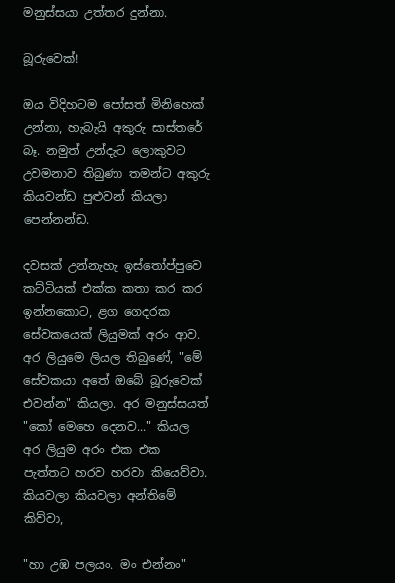මනුස්සයා උත්තර දුන්නා.

බූරුවෙක්!

ඔය විදිහටම පෝසත් මිනිහෙක් උන්නා, හැබැයි අකුරු සාස්තරේ බෑ. නමුත් උන්දැට ලොකුවට උවමනාව තිබුණා තමන්ට අකුරු කියවන්ඩ පුළුවන් කියලා පෙන්නන්ඩ.

දවසක් උන්නැහැ ඉස්තෝප්පුවෙ කට්ටියක් එක්ක කතා කර කර ඉන්නකොට, ළග ගෙදරක සේවකයෙක් ලියුමක් අරං ආව. අර ලියුමෙ ලියල තිබුණේ, "මේ සේවකයා අතේ ඔබේ බූරුවෙක් එවන්න" කියලා. අර මනුස්සයත් "කෝ මෙහෙ දෙනව..." කියල අර ලියුම අරං එක එක පැත්තට හරව හරවා කියෙව්වා. කියවලා කියවලා අන්තිමේ කිව්වා,

"හා උඹ පලයං. මං එන්නං"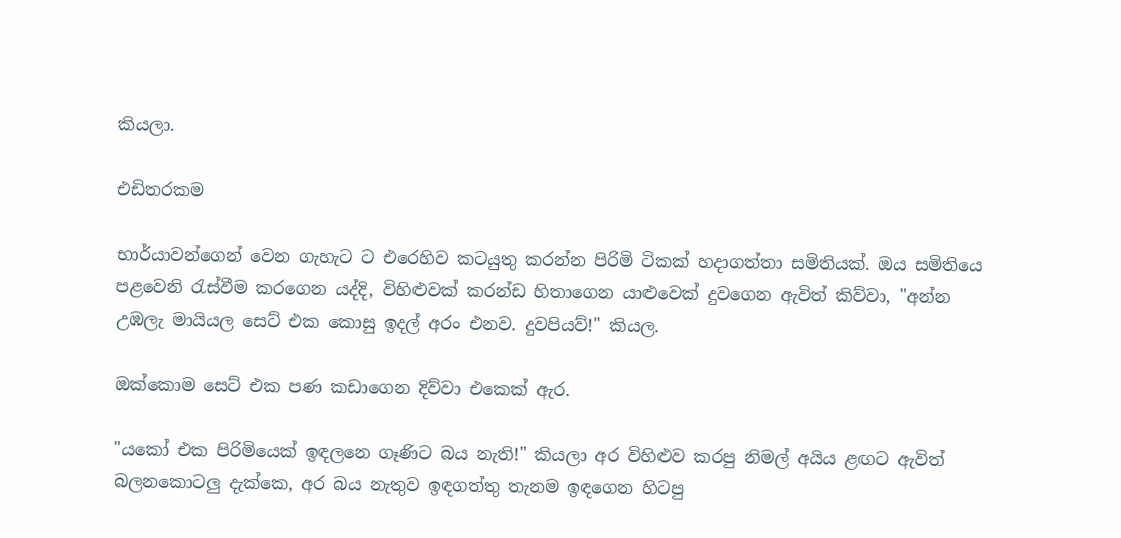කියලා.

එඩිතරකම

භාර්යාවන්ගෙන් වෙන ගැහැට ට එරෙහිව කටයුතු කරන්න පිරිමි ටිකක් හදාගත්තා සමිතියක්. ඔය සමිතියෙ පළවෙනි රැස්වීම කරගෙන යද්දි, විහිළුවක් කරන්ඩ හිතාගෙන යාළුවෙක් දුවගෙන ඇවිත් කිව්වා, "අන්න උඹලැ ‌මායියල සෙට් එක කොසු ඉදල් අරං එනව. දුවපියව්!" කියල.

ඔක්කොම සෙට් එක පණ කඩාගෙන දිව්වා එකෙක් ඇර.

"යකෝ එක පිරිමියෙක් ඉඳලනෙ ගෑණිට බය නැති!" කියලා අර විහිළුව කරපු නිමල් අයිය ළඟට ඇවිත් බලනකොටලු දැක්කෙ, අර බය නැතුව ඉඳගත්තු තැනම ඉඳගෙන හිටපු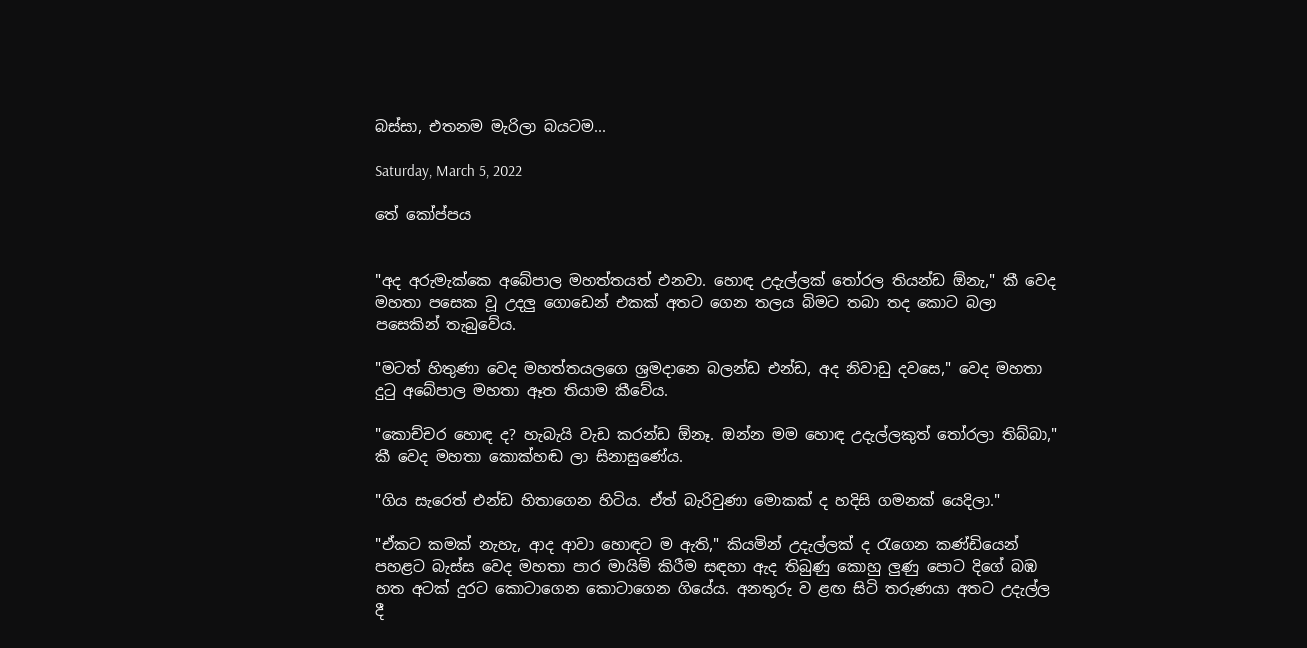බස්සා, එතනම මැරිලා බයටම...

Saturday, March 5, 2022

තේ කෝප්පය


"අද අරුමැක්කෙ අබේපාල මහත්තයත් එනවා. හොඳ උදැල්ලක් තෝරල තියන්ඩ ඕනැ," කී වෙද මහතා පසෙක වූ උදලු ගොඩෙන් එකක් අතට ගෙන තලය බිමට තබා තද කොට බලා පසෙකින් තැබුවේය.

"මටත් හිතුණා වෙද මහත්තයලගෙ ශ්‍රමදානෙ බලන්ඩ එන්ඩ, අද නිවාඩු දවසෙ," වෙද මහතා දුටු අබේපාල මහතා ඈත තියාම කීවේය.

"කොච්චර ‌හොඳ ද? හැබැයි වැඩ කරන්ඩ ඕනෑ. ඔන්න මම හොඳ උදැල්ලකුත් තෝරලා තිබ්බා," කී වෙද මහතා කොක්හඬ ලා සිනාසුණේය.

"ගිය සැරෙත් එන්ඩ හිතාගෙන හිටිය. ඒත් බැරිවුණා මොකක් ද හදිසි ගමනක් යෙදිලා."

"ඒකට කමක් නැහැ, ආද ආවා හොඳට ම ඇති," කියමින් උදැල්ලක් ද රැගෙන කණ්ඩියෙන් පහළට බැස්ස වෙද මහතා පාර මායිම් කිරීම සඳහා ඇද තිබුණු කොහු ලුණු පොට දිගේ බඹ හත අටක් දුරට කොටාගෙන කොටාගෙන ගියේය. අනතුරු ව ළඟ සිටි තරුණයා අතට උදැල්ල දී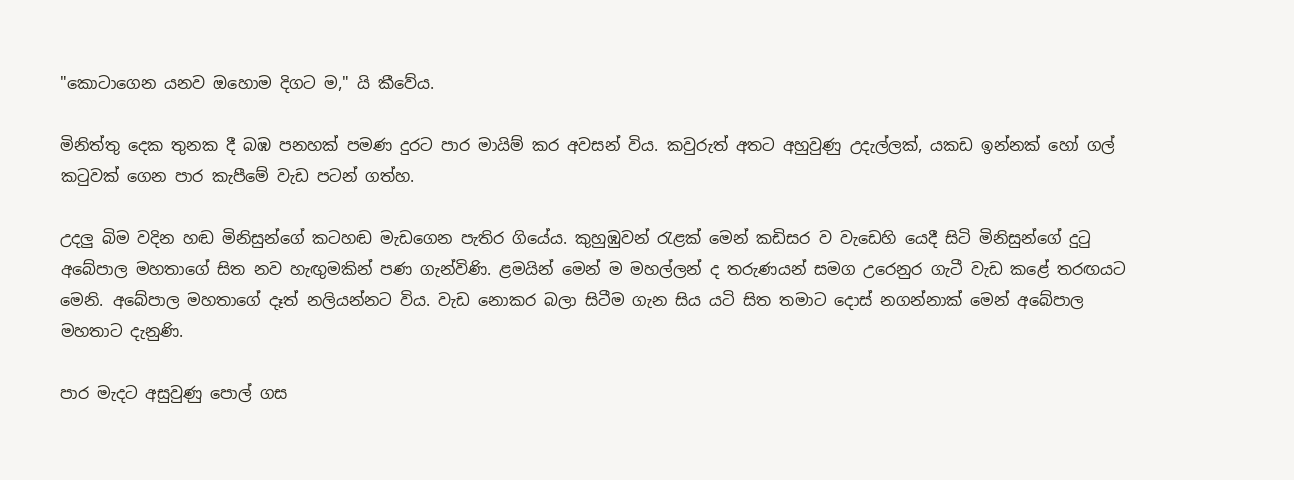"කොටාගෙන යනව ඔහොම දිගට ම," යි කීවේය.

මිනිත්තු දෙක තුනක දී බඹ පනහක් පමණ දුරට පාර මායිම් කර අවසන් විය. කවුරුත් අතට අහුවුණු උදැල්ලක්, යකඩ ඉන්නක් හෝ ගල් කටුවක් ගෙන පාර කැපීමේ වැඩ පටන් ගත්හ.

උදලු බිම වදින හඬ මිනිසුන්ගේ කටහඬ මැඩගෙන පැතිර ගියේය. කුහුඹුවන් රැළක් මෙන් කඩිසර ව වැඩෙහි යෙදී සිටි මිනිසුන්ගේ දුටු අබේපාල මහතාගේ සිත නව හැඟුමකින් පණ ගැන්විණි. ළමයින් මෙන් ම මහල්ලන් ද තරුණයන් සමග උරෙනුර ගැටී වැඩ කළේ තරඟයට මෙනි. අබේපාල මහතාගේ දෑත් නලියන්නට විය. වැඩ නොකර බලා සිටීම ගැන සිය යටි සිත තමාට දොස් නගන්නාක් මෙන් අබේපාල මහතාට දැනුණි.

පාර මැදට අසුවුණු පොල් ගස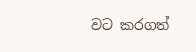වට කරගත්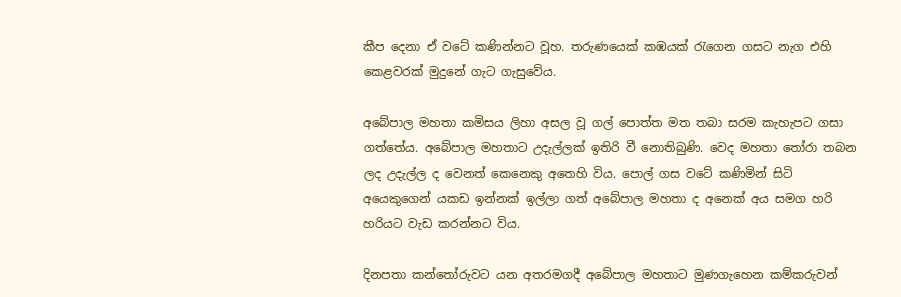කීප දෙනා ඒ වටේ කණින්නට වූහ. තරුණයෙක් කඹයක් රැගෙන ගසට නැග එහි කෙළවරක් මුදුනේ ගැට ගැසුවේය.

අබේපාල මහතා කමිසය ලිහා අසල වූ ගල් පොත්ත මත තබා සරම කැහැපට ගසා ගත්තේය. අබේපාල මහතාට උදැල්ලක් ඉතිරි වී නොතිබුණි. වෙද මහතා තෝරා තබන ලද උදැල්ල ද වෙනත් කෙනෙකු අතෙහි විය. පොල් ගස වටේ කණිමින් සිටි අයෙකුගෙන් යකඩ ඉන්නක් ඉල්ලා ගත් අබේපාල මහතා ද අනෙක් අය සමග හරි හරියට වැඩ කරන්නට විය.

දිනපතා කන්තෝරුවට යන අතරමගදී අබේපාල මහතාට මුණගැහෙන කම්කරුවන්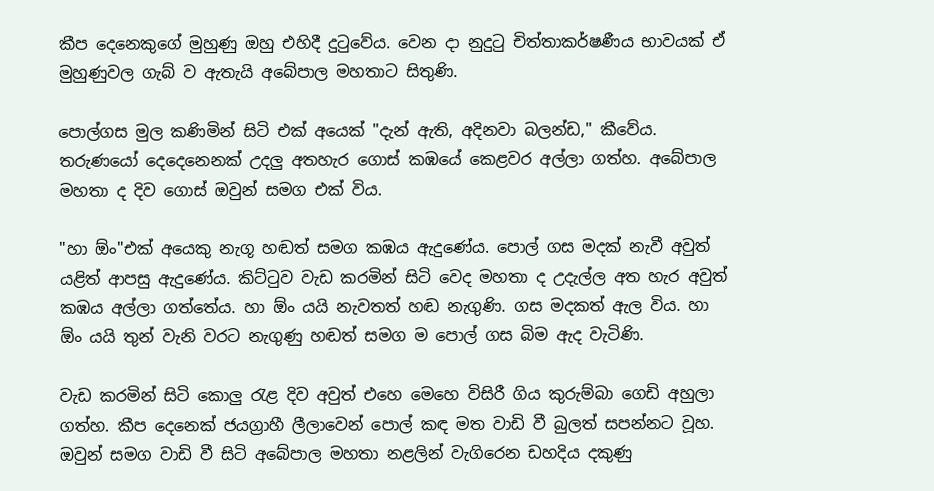කීප දෙනෙකුගේ මුහුණු ඔහු එහිදී දුටුවේය. වෙන දා නුදුටු චිත්තාකර්ෂණීය භාවයක් ඒ මුහුණුවල ගැබ් ව ඇතැයි අබේපාල මහතාට සිතුණි.

පොල්ගස මුල කණිමින් සි‌ටි එක් අයෙක් "දැන් ඇති, අදිනවා බලන්ඩ," කීවේය. තරුණයෝ දෙදෙනෙනක් උදලු අතහැර ගොස් කඹයේ කෙළවර අල්ලා ගත්හ. අබේපාල මහතා ද දිව ගොස් ඔවුන් සමග එක් විය.

"හා ඕං"එක් අයෙකු නැගූ හඬත් සමග කඹය ඇදුණේය. පොල් ගස මදක් නැවී අවුත් යළිත් ආපසු ඇදුණේය. කිට්ටුව වැඩ කරමින් සිටි වෙද මහතා ද උදැල්ල අත හැර අවුත් කඹය අල්ලා ගත්තේය. හා ඕං යයි නැවතත් හඬ නැගුණි. ගස මදකත් ඇල විය. හා ඕං යයි තුන් වැනි වරට නැගුණු හඬත් සමග ම පොල් ගස බිම ඇද වැටිණි.

වැඩ කරමින් සිටි කොලු රැළ දිව අවුත් එහෙ මෙහෙ විසිරී ගිය කුරුම්බා ගෙඩි අහුලා ගත්හ. කීප දෙනෙක් ජයග්‍රාහී ලීලාවෙන් පොල් කඳ මත වාඩි වී බුලත් සපන්නට වූහ. ඔවුන් සමග වාඩි වී සිටි අබේපාල මහතා නළලින් වැගිරෙන ඩහදිය දකුණු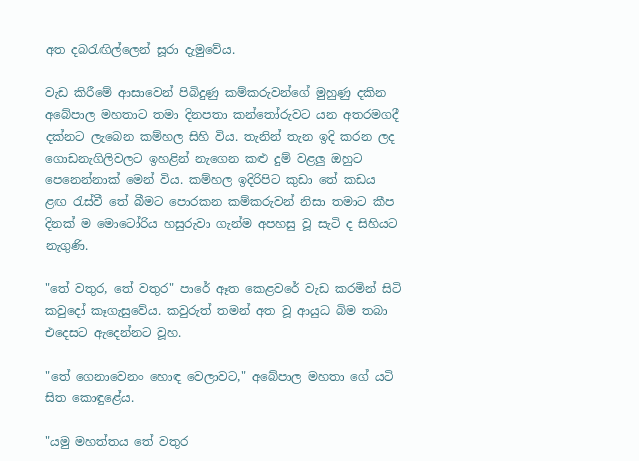අත දබරැඟිල්ලෙන් සූරා දැමුවේය.

වැඩ කිරීමේ ආසාවෙන් පිබිදුණු කම්කරුවන්ගේ මුහුණු දකින අබේපාල මහතාට තමා දිනපතා කන්තෝරුවට යන අතරමගදී දක්නට ලැබෙන කම්හල සිහි විය. තැනින් තැන ඉදි කරන ලද ගොඩනැගිලිවලට ඉහළින් නැගෙන කළු දුම් වළලු ඔහුට පෙනෙන්නාක් මෙන් විය. කම්හල ඉදිරිපිට කුඩා තේ කඩය ළඟ රැස්වී තේ බීමට පොරකන කම්කරුවන් නිසා තමාට කීප දිනක් ම මොටෝරිය හසුරුවා ගැන්ම අපහසු වූ සැටි ද සිහියට නැගුණි.

"තේ වතුර, තේ වතුර" පාරේ ඈත කෙළවරේ වැඩ කරමින් සිටි කවුදෝ කෑගැසුවේය. කවුරුත් තමන් අත වූ ආයුධ බිම තබා එදෙසට ඇදෙන්නට වූහ.

"තේ ගෙනාවෙනං හොඳ වෙලාවට," අබේපාල මහතා ගේ යටි සිත කොඳුළේය.

"යමු මහත්තය තේ වතුර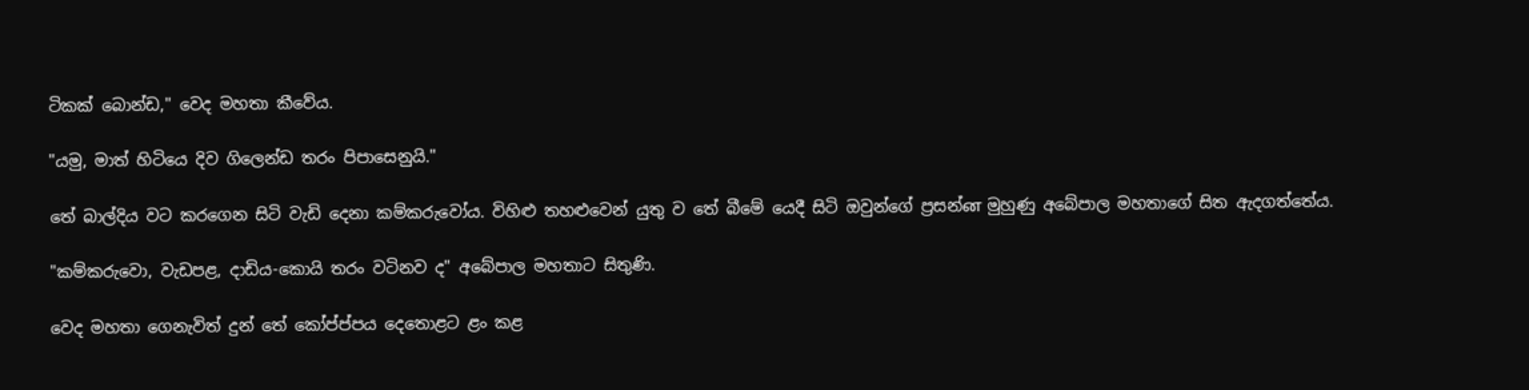ටිකක් බොන්ඩ," වෙද මහතා කීවේය.

"යමු, මාත් හිටියෙ දිව ගිලෙන්ඩ තරං පිපාසෙනුයි."

තේ බාල්දිය වට කරගෙන සිටි වැඩි දෙනා කම්කරුවෝය. විහිළු තහළුවෙන් යුතු ව තේ බීමේ යෙදී සිටි ඔවුන්ගේ ප්‍රසන්ன මුහුණු අබේපාල මහතාගේ සිත ඇදගත්තේය.

"කම්කරුවො, වැඩපළ, දාඩිය-කොයි තරං වටිනව ද" අබේපාල මහතාට සිතුණි.

වෙද මහතා ගෙනැවිත් දුන් තේ කෝප්ප්පය දෙතොළට ළං කළ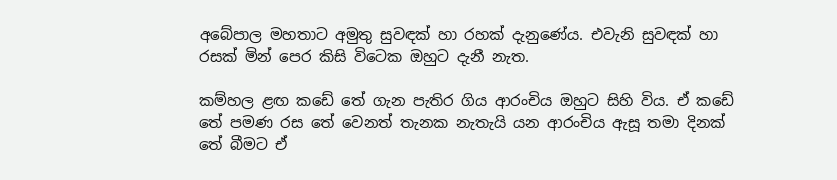අබේපාල මහතාට අමුතු සුවඳක් හා රහක් දැනුණේය. එවැනි සුවඳක් හා රසක් මින් පෙර කිසි විටෙක ඔහුට දැනී නැත.

කම්හල ළඟ කඩේ තේ ගැන පැතිර ගිය ආරංචිය ඔහුට සිහි විය. ඒ කඩේ තේ පමණ රස තේ වෙනත් තැනක නැතැයි යන ආරංචිය ඇසූ තමා දිනක් තේ බීමට ඒ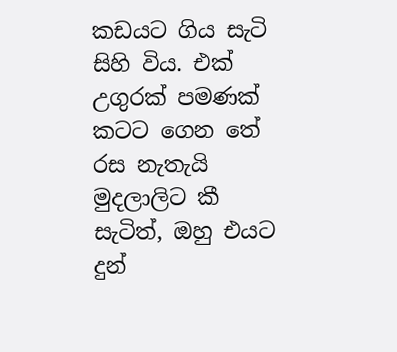කඩයට ගිය සැටි සිහි විය. එක් උගුරක් පමණක් කටට ගෙන තේ රස නැතැයි මුදලාලිට කී සැටිත්, ඔහු එයට දුන්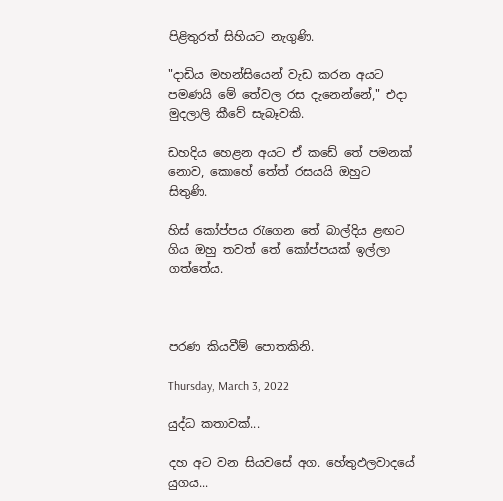පිළිතුරත් සිහියට නැගුණි.

"දාඩිය මහන්සියෙන් වැඩ කරන අයට පමණයි මේ තේවල රස දැනෙන්නේ," එදා මුදලාලි කීවේ සැබෑවකි.

ඩහදිය හෙළන අයට ඒ කඩේ තේ පමනක් නොව, කොහේ තේත් රසයයි ඔහුට සිතුණි.

හිස් කෝප්පය රැගෙන තේ බාල්දිය ළඟට ගිය ඔහු තවත් තේ කෝප්පයක් ඉල්ලා ගත්තේය.



පරණ කියවීම් පොතකිනි.

Thursday, March 3, 2022

යුද්ධ කතාවක්...

දහ අට වන සියවසේ අග. හේතුඵලවාදයේ යුගය...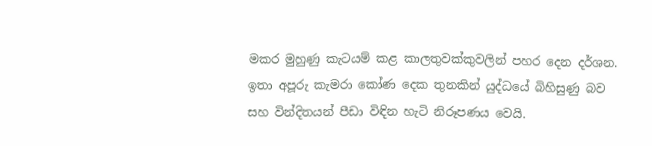මකර මුහුණු කැටයම් කළ කාලතුවක්කුවලින් පහර දෙන දර්ශන. ඉතා අපූරු කැමරා කෝණ දෙක තුනකින් යුද්ධයේ බිහිසුණු බව සහ වින්දිතයන් පීඩා විඳින හැටි නිරූපණය වෙයි.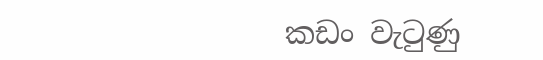කඩං වැටුණු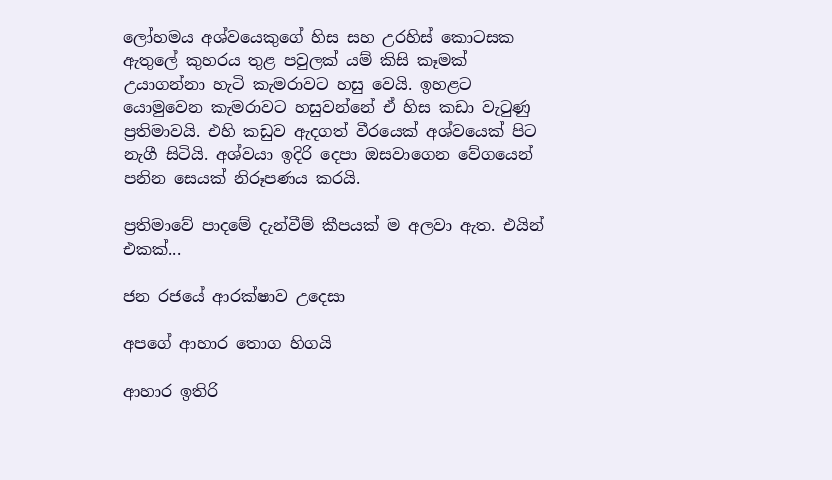ලෝහමය අශ්වයෙකුගේ හිස සහ උරහිස් ‌කොටසක ඇතුලේ කුහරය තුළ පවුලක් යම් කිසි කෑමක් උයාගන්නා හැටි කැමරාවට හසු වෙයි. ඉහළට යොමුවෙන කැමරාවට හසුවන්නේ ඒ හිස කඩා වැටුණු ප්‍රතිමාවයි. එහි කඩුව ඇදගත් වීරයෙක් අශ්වයෙක් පිට නැගී සිටියි. අශ්වයා ඉදිරි දෙපා ඔසවාගෙන වේගයෙන් පනින සෙයක් නිරූපණය කරයි.

ප්‍රතිමාවේ පාදමේ දැන්වීම් කීපයක් ම අලවා ඇත. එයින් එකක්...

ජන රජයේ ආරක්ෂාව උදෙසා

අපගේ ආහාර තොග හිගයි

ආහාර ඉතිරි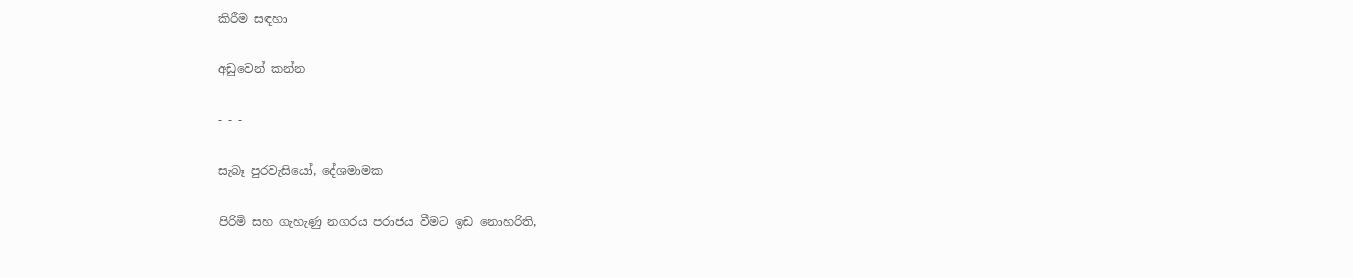කිරීම සඳහා

අඩුවෙන් කන්න

- - -

සැබෑ පුරවැසියෝ, දේශමාමක

පිරිමි සහ ගැහැණු නගරය පරාජය වීමට ඉඩ නොහරිති,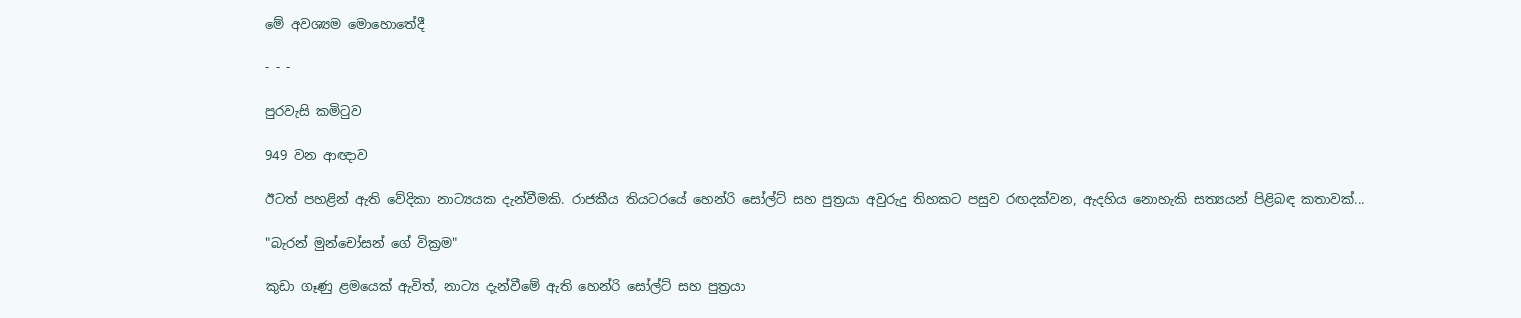මේ අවශ්‍යම මොහොතේදී

- - -

පුරවැසි කමිටුව

949 වන ආඥාව

ඊටත් පහළින් ඇති වේදිකා නාට්‍යයක දැන්වීමකි. රාජකීය තියටරයේ හෙන්රි සෝල්ට් සහ පුත්‍රයා අවුරුදු තිහකට පසුව රඟදක්වන, ඇදහිය නොහැකි සත්‍යයන් පිළිබඳ කතාවක්...

"බැරන් මුන්චෝසන් ගේ වික්‍රම"

කුඩා ගෑණු ළමයෙක් ඇවිත්, නාට්‍ය දැන්වීමේ ඇති හෙන්රි සෝල්ට් සහ පුත්‍රයා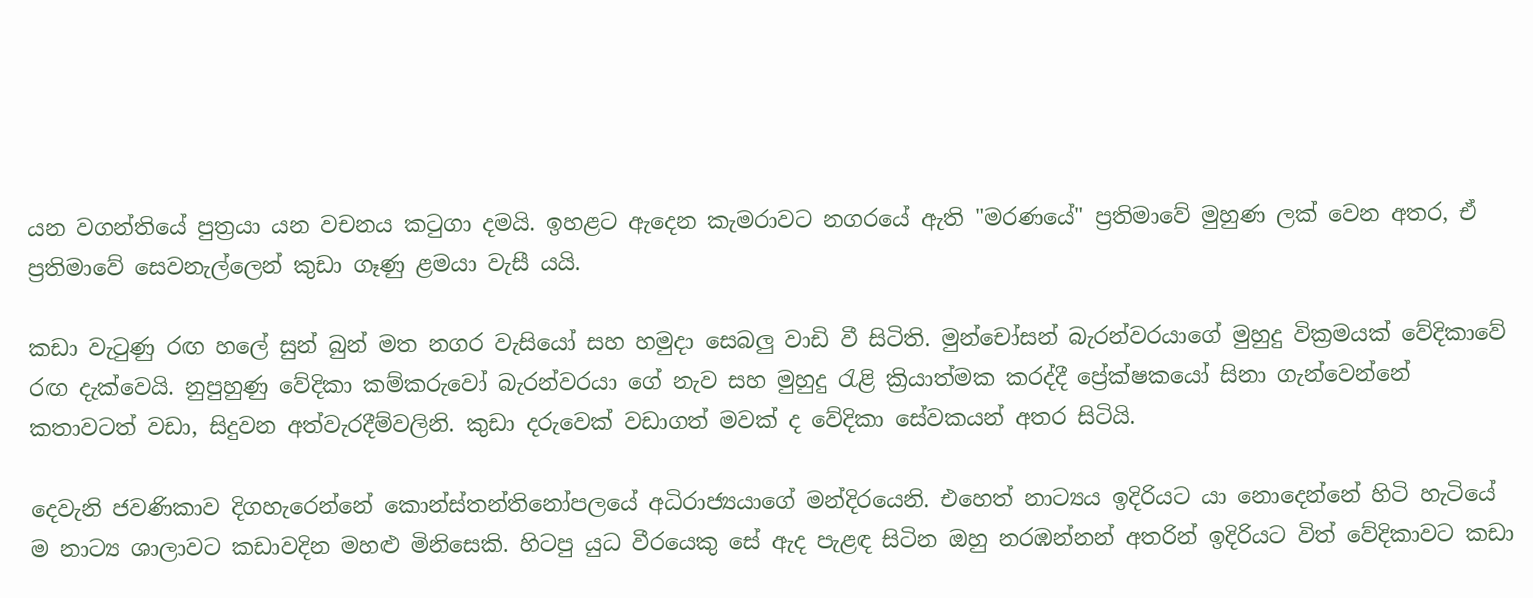යන වගන්තියේ පුත්‍රයා යන වචනය කටුගා දමයි. ඉහළට ඇදෙන කැමරාවට නගරයේ ඇති "මරණයේ" ප්‍රතිමාවේ මුහුණ ලක් වෙන අතර, ඒ ප්‍රතිමාවේ සෙවනැල්ලෙන් කුඩා ගෑණු ළමයා වැසී යයි.

කඩා වැටුණු රඟ හලේ සුන් බුන් මත නගර වැසියෝ සහ හමුදා සෙබලු වාඩි වී සිටිති. මුන්චෝසන් බැරන්වරයාගේ මුහුදු වික්‍රමයක් වේදිකාවේ රඟ දැක්වෙයි. නුපුහුණු වේදිකා කම්කරුවෝ බැරන්වරයා ගේ නැව සහ මුහුදු රැළි ක්‍රියාත්මක කරද්දී ප්‍රේක්ෂකයෝ සිනා ගැන්වෙන්නේ කතාවටත් වඩා, සිදුවන අත්වැරදීම්වලිනි. කුඩා දරුවෙක් වඩාගත් මවක් ද වේදිකා සේවකයන් අතර සිටියි.

දෙවැනි ජවණිකාව දිගහැරෙන්නේ කොන්ස්තන්තිනෝපලයේ අධිරාජ්‍යයාගේ මන්දිරයෙනි. එහෙත් නාට්‍යය ඉදිරියට යා නොදෙන්නේ හිටි හැටියේ ම නාට්‍ය ශාලාවට කඩාවදින මහළු මිනිසෙකි. හිටපු යුධ වීරයෙකු සේ ඇද පැළඳ සිටින ඔහු නරඹන්නන් අතරින් ඉදිරියට විත් වේදිකාවට කඩා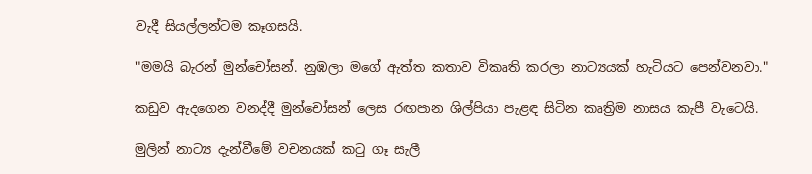වැදී සියල්ලන්ටම කෑගසයි.

"මමයි බැරන් මුන්චෝසන්. නුඹලා මගේ ඇත්ත කතාව විකෘති කරලා නාට්‍යයක් හැටියට පෙන්වනවා."

කඩුව ඇදගෙන වනද්දී මුන්චෝසන් ලෙස රඟපාන ශිල්පියා පැළඳ සිටින කෘත්‍රිම නාසය කැපී වැටෙයි.

මුලින් නාට්‍ය දැන්වීමේ වචනයක් කටු ගෑ සැලී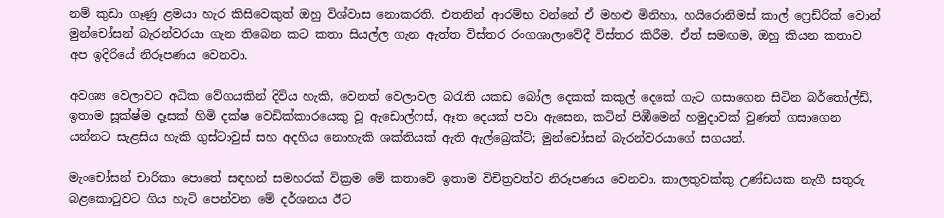නම් කුඩා ගෑණු ළමයා හැර කිසිවෙකුත් ඔහු විශ්වාස නොකරති. එතනින් ආරම්භ වන්නේ ඒ මහළු මිනිහා, හයිරොනිමස් කාල් ‌ෆ්‍රෙඩ්රික් වොන් මුන්චෝසන් බැරන්වරයා ගැන තිබෙන කට කතා සියල්ල ගැන ඇත්ත විස්තර රංගශාලාවේදී විස්තර කිරීම. ඒත් සමඟම, ඔහු කියන කතාව අප ඉදිරියේ නිරූපණය වෙනවා.

අවශ්‍ය වෙලාවට අධික වේගයකින් දිවිය හැකි, වෙනත් වෙලාවල බරැති යකඩ බෝල දෙකක් කකුල් දෙකේ ගැට ගසාගෙන සිටින බර්තෝල්ඩ්, ඉතාම සූක්ෂ්ම ‌දෑසක් හිමි දක්ෂ වෙඩික්කාරයෙකු වූ ඇඩොල්ෆස්, ඈත දෙයක් පවා ඇසෙන, කටින් පිඹීමෙන් හමුදාවක් වුණත් ගසාගෙන යන්නට සැළසිය හැකි ගුස්ටාවුස් සහ අදහිය නොහැකි ශක්තියක් ඇති ඇල්බ්‍රෙක්ට්; මුන්චෝසන් බැරන්වරයාගේ සගයන්.

මැංචෝසන් චාරිකා පොතේ සඳහන් සමහරක් වික්‍රම ‌මේ කතාවේ ඉතාම විචිත්‍රවත්ව නිරූපණය වෙනවා. කාලතුවක්කු උණ්ඩයක නැගී සතුරු බළකොටුවට ගිය හැටි පෙන්වන මේ දර්ශනය ඊට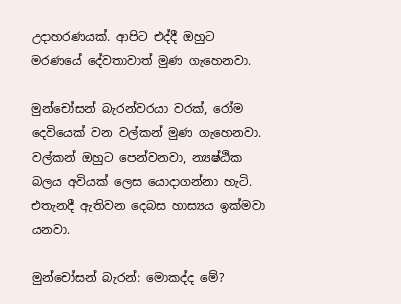උදාහරණයක්. ආපිට එද්දී ඔහුට මරණයේ දේවතාවාත් මුණ ගැහෙනවා.

මුන්චෝසන් බැරන්වරයා වරක්, රෝම දෙවියෙක් වන වල්කන් මුණ ගැහෙනවා. වල්කන් ඔහුට පෙන්වනවා, න්‍යෂ්ඨික බලය අවියක් ලෙස යොදාගන්නා හැටි. එතැනදී ඇතිවන දෙබස හාස්‍යය ඉක්මවා යනවා.

මුන්චෝසන් බැරන්: මොකද්ද මේ?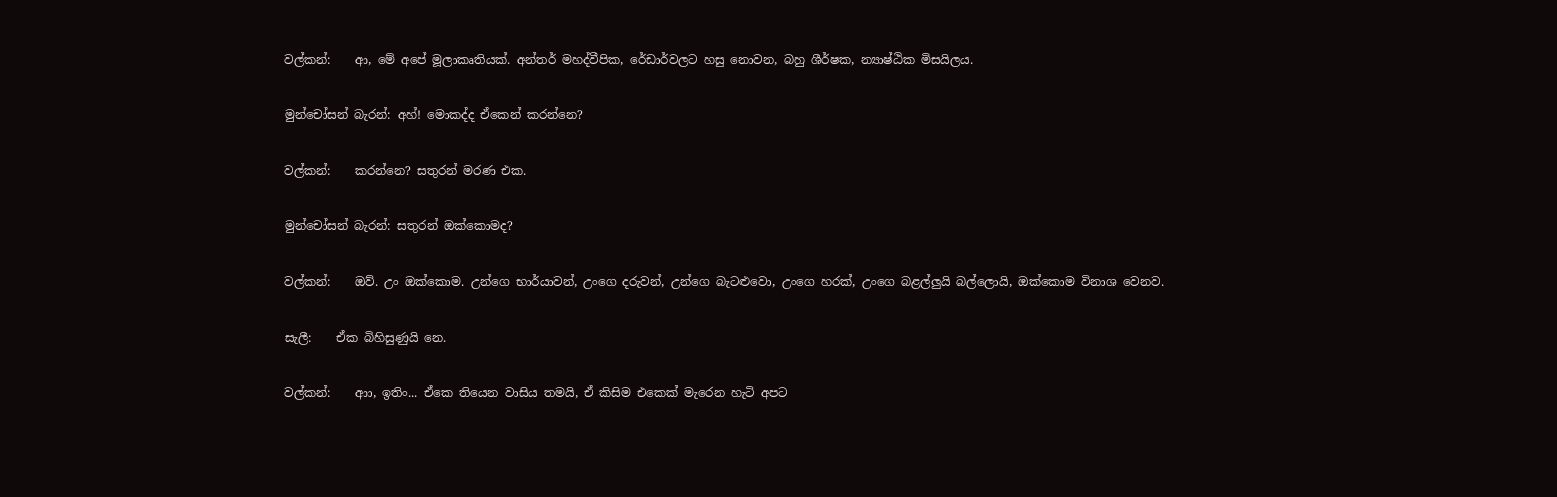වල්කන්:    ආ, මේ අපේ මූලාකෘතියක්. අන්තර් මහද්වීපික, රේඩාර්වලට හසු නොවන, බහු ශීර්ෂක, න්‍යාෂ්ඨික මිසයිලය.

මුන්චෝසන් බැරන්: අහ්! මොකද්ද ඒකෙන් කරන්නෙ?

වල්කන්:    කරන්නෙ? සතුරන් මරණ එක.

මුන්චෝසන් බැරන්: සතුරන් ඔක්කොමද?

වල්කන්:    ඔව්. උං ඔක්කොම. උන්ගෙ භාර්යාවන්, උංගෙ දරුවන්, උන්ගෙ බැටළුවො, උංගෙ හරක්, උංගෙ බළල්ලුයි බල්ලොයි, ඔක්කොම විනාශ වෙනව.

සැලී:    ඒක බිහිසුණුයි නෙ.

වල්කන්:    ආා, ඉතිං... ඒකෙ තියෙන වාසිය තමයි, ඒ කිසිම එකෙක් මැරෙන හැටි අපට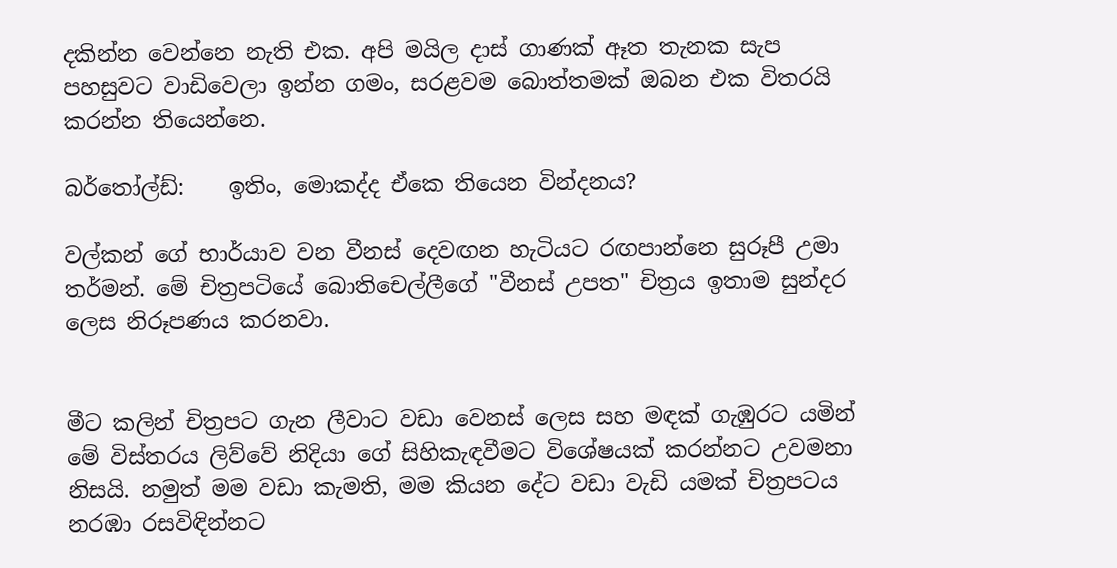දකින්න වෙන්නෙ නැති එක. අපි මයිල දාස් ගාණක් ඈත තැනක සැප පහසුවට වාඩිවෙලා ඉන්න ගමං, සරළවම බොත්තමක් ඔබන එක විතරයි කරන්න තියෙන්නෙ.

බර්තෝල්ඩ්:    ඉතිං, මොකද්ද ඒකෙ තියෙන වින්දනය?

වල්කන් ගේ භාර්යාව වන වීනස් දෙවඟන හැටියට රඟපාන්නෙ සුරූපී උමා තර්මන්. මේ චිත්‍රපටියේ බොතිචෙල්ලීගේ "වීනස් උපත" චිත්‍රය ඉතාම සුන්දර ලෙස නිරූපණය කරනවා.


මීට කලින් චිත්‍රපට ගැන ලීවාට වඩා වෙනස් ලෙස සහ මඳක් ගැඹුරට යමින් මේ විස්තරය ලිව්වේ නිදියා ගේ සිහිකැඳවීමට විශේෂයක් කරන්නට උවමනා නිසයි. නමුත් මම වඩා කැමති, මම කියන දේට වඩා වැඩි යමක් චිත්‍රපටය නරඹා රසවිඳින්නට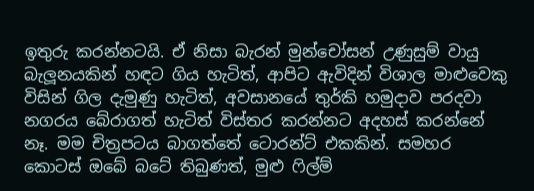ඉතුරු කරන්නටයි. ඒ නිසා බැරන් මුන්චෝසන් උණුසුම් වායු බැලූනයකින් හඳට ගිය හැටිත්, ආපිට ඇවිදින් විශාල මාළුවෙකු විසින් ගිල දැමුණු හැටිත්, අවසානයේ තුර්කි හමුදාව පරදවා නගරය බේරාගත් හැටිත් විස්තර කරන්නට අදහස් කරන්නේ නෑ. මම චිත්‍රපටය බාගත්තේ ටොරන්ට් එකකින්. සමහර කොටස් ඔබේ බටේ තිබුණත්, මුළු ෆිල්ම්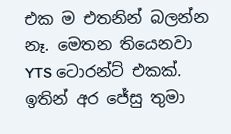එක ම එතනින් බලන්න නෑ. මෙතන තියෙනවා YTS ටොරන්ට් එකක්. ඉතින් අර ජේසු තුමා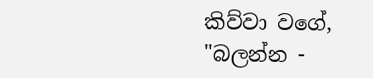කිව්වා වගේ, "බලන්න -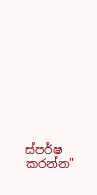ස්පර්ෂ කරන්න"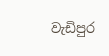වැඩිපුර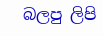බලපු ලිපි